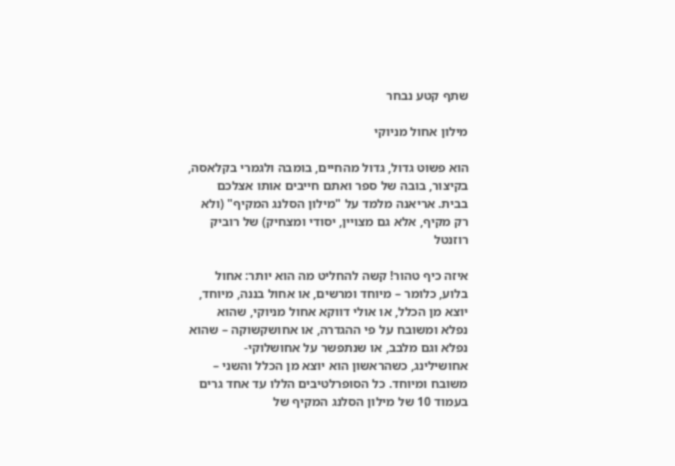שתף קטע נבחר

מילון אחול מניוקי

הוא פשוט גדול, גדול מהחיים, בומבה ולגמרי בקלאסה, בקיצור, בובה של ספר ואתם חייבים אותו אצלכם בבית. אריאנה מלמד על "מילון הסלנג המקיף" (ולא רק מקיף, אלא גם מצויין, יסודי ומצחיק) של רוביק רוזנטל

איזה כיף טהור! קשה להחליט מה הוא יותר: אחול בלוע, כלומר – מיוחד ומרשים, או אחול בננה, מיוחד, יוצא מן הכלל, או אולי דווקא אחול מניוקי, שהוא נפלא ומשובח על פי ההגדרה, או אחושקשוקה – שהוא נפלא וגם מלבב, או שנתפשר על אחושלוקי-אחושילינג, כשהראשון הוא יוצא מן הכלל והשני – משובח ומיוחד. כל הסופרלטיבים הללו עד אחד גרים בעמוד 10 של מילון הסלנג המקיף של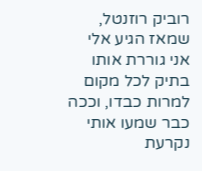רוביק רוזנטל, שמאז הגיע אלי אני גוררת אותו בתיק לכל מקום למרות כבדו, וככה כבר שמעו אותי נקרעת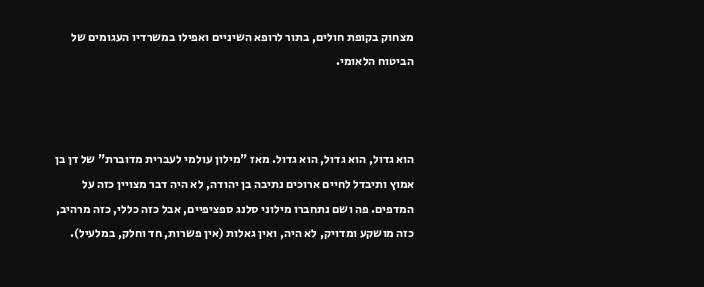מצחוק בקופת חולים, בתור לרופא השיניים ואפילו במשרדיו העגומים של הביטוח הלאומי.



הוא גדול, הוא גדול, הוא גדול. מאז "מילון עולמי לעברית מדוברת" של דן בן אמוץ ותיבדל לחיים ארוכים נתיבה בן יהודה, לא היה דבר מצויין כזה על המדפים. פה ושם נתחברו מילוני סלנג ספציפיים, אבל כזה כללי, כזה מרהיב, כזה מושקע ומדויק, לא היה, ואין גאלות (אין פשרות, חד וחלק, במלעיל).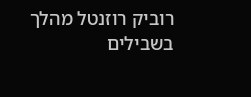רוביק רוזנטל מהלך בשבילים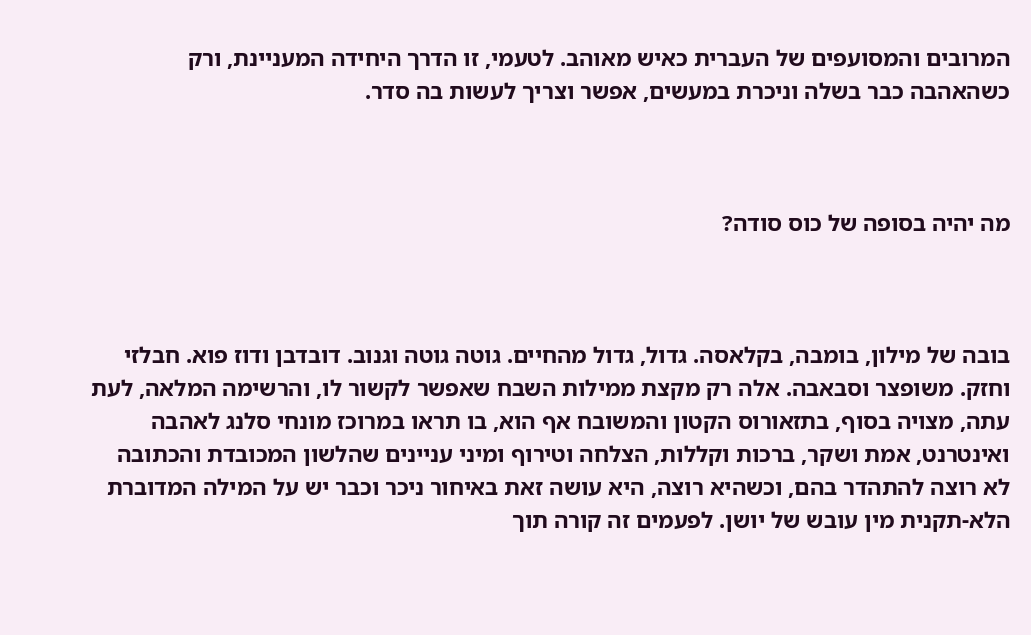המרובים והמסועפים של העברית כאיש מאוהב. לטעמי, זו הדרך היחידה המעניינת, ורק כשהאהבה כבר בשלה וניכרת במעשים, אפשר וצריך לעשות בה סדר.



מה יהיה בסופה של כוס סודה?



בובה של מילון, בומבה, בקלאסה. גדול, גדול מהחיים. גוטה גוטה וגנוב. דובדבן ודוז פוא. חבלזי וחזק. משופצר וסבאבה. אלה רק מקצת ממילות השבח שאפשר לקשור לו, והרשימה המלאה, לעת עתה, מצויה בסוף, בתזאורוס הקטון והמשובח אף הוא, בו תראו במרוכז מונחי סלנג לאהבה ואינטרנט, אמת ושקר, ברכות וקללות, הצלחה וטירוף ומיני עניינים שהלשון המכובדת והכתובה לא רוצה להתהדר בהם, וכשהיא רוצה, היא עושה זאת באיחור ניכר וכבר יש על המילה המדוברת הלא-תקנית מין עובש של יושן. לפעמים זה קורה תוך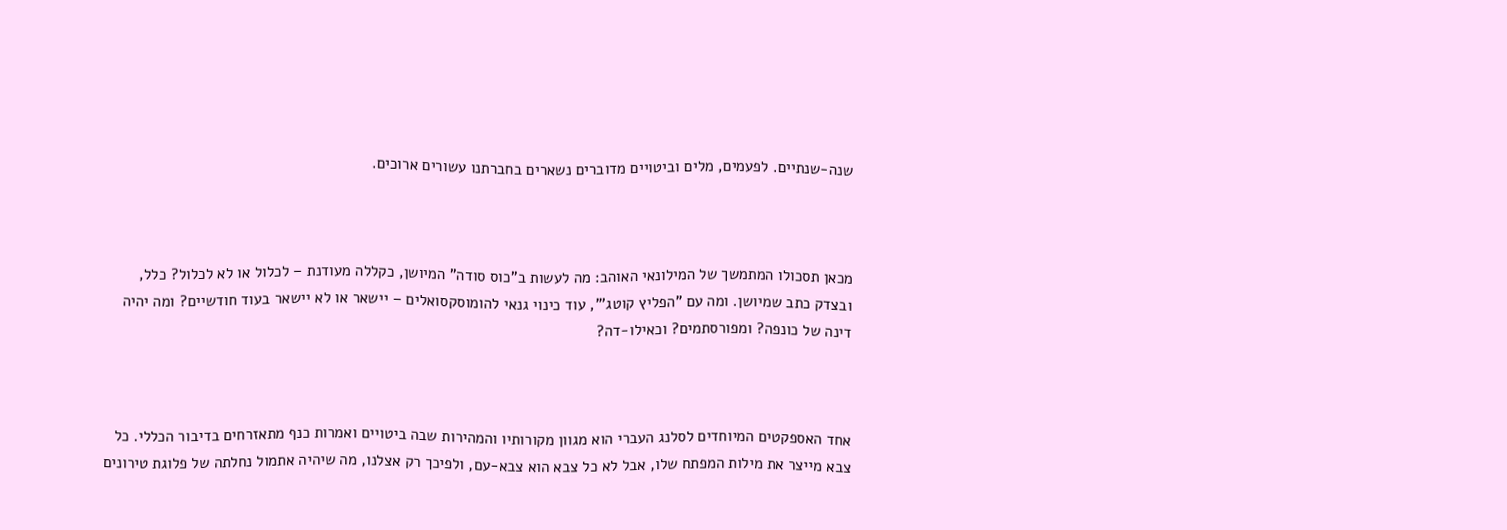שנה-שנתיים. לפעמים, מלים וביטויים מדוברים נשארים בחברתנו עשורים ארוכים.



מכאן תסכולו המתמשך של המילונאי האוהב: מה לעשות ב"כוס סודה" המיושן, כקללה מעודנת – לכלול או לא לכלול? כלל, ובצדק כתב שמיושן. ומה עם "הפליץ קוטג'", עוד כינוי גנאי להומוסקסואלים – יישאר או לא יישאר בעוד חודשיים? ומה יהיה דינה של כונפה? ומפורסתמים? וכאילו-דה?



אחד האספקטים המיוחדים לסלנג העברי הוא מגוון מקורותיו והמהירות שבה ביטויים ואמרות כנף מתאזרחים בדיבור הכללי. כל צבא מייצר את מילות המפתח שלו, אבל לא כל צבא הוא צבא-עם, ולפיכך רק אצלנו, מה שיהיה אתמול נחלתה של פלוגת טירונים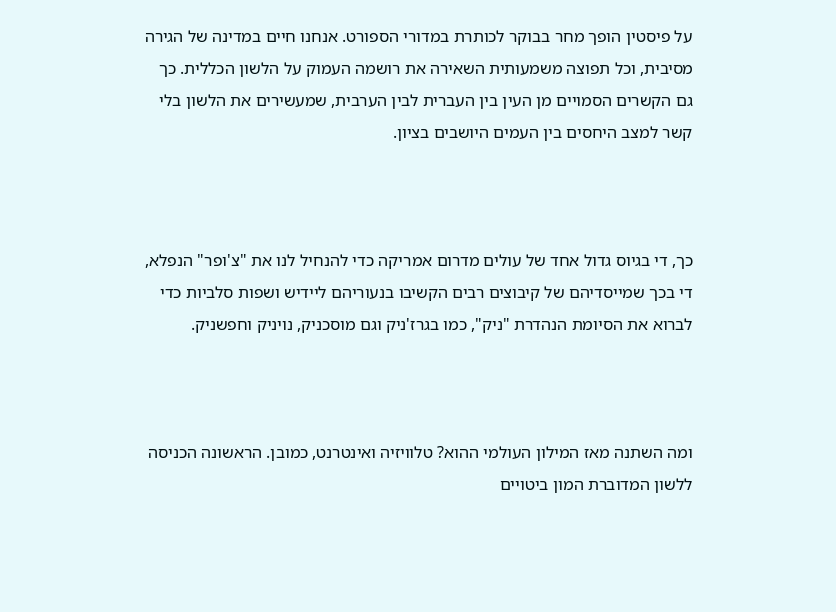על פיסטין הופך מחר בבוקר לכותרת במדורי הספורט. אנחנו חיים במדינה של הגירה מסיבית, וכל תפוצה משמעותית השאירה את רושמה העמוק על הלשון הכללית. כך גם הקשרים הסמויים מן העין בין העברית לבין הערבית, שמעשירים את הלשון בלי קשר למצב היחסים בין העמים היושבים בציון.



כך, די בגיוס גדול אחד של עולים מדרום אמריקה כדי להנחיל לנו את "צ'ופר" הנפלא, די בכך שמייסדיהם של קיבוצים רבים הקשיבו בנעוריהם ליידיש ושפות סלביות כדי לברוא את הסיומת הנהדרת "ניק", כמו בגרז'ניק וגם מוסכניק, נויניק וחפשניק.



ומה השתנה מאז המילון העולמי ההוא? טלוויזיה ואינטרנט, כמובן. הראשונה הכניסה ללשון המדוברת המון ביטויים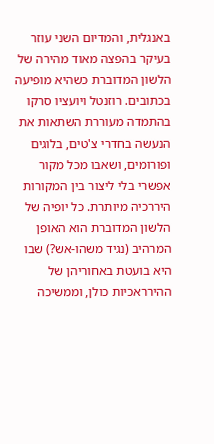באנגלית, והמדיום השני עוזר בעיקר בהפצה מאוד מהירה של הלשון המדוברת כשהיא מופיעה בכתובים. רוזנטל ויועציו סרקו בהתמדה מעוררת השתאות את הנעשה בחדרי צ'טים, בלוגים ופורומים, ושאבו מכל מקור אפשרי בלי ליצור בין המקורות היררכיה מיותרת. כל יופיה של הלשון המדוברת הוא האופן המרהיב (נגיד משהו-אש?) שבו היא בועטת באחוריהן של ההירראכיות כולן, וממשיכה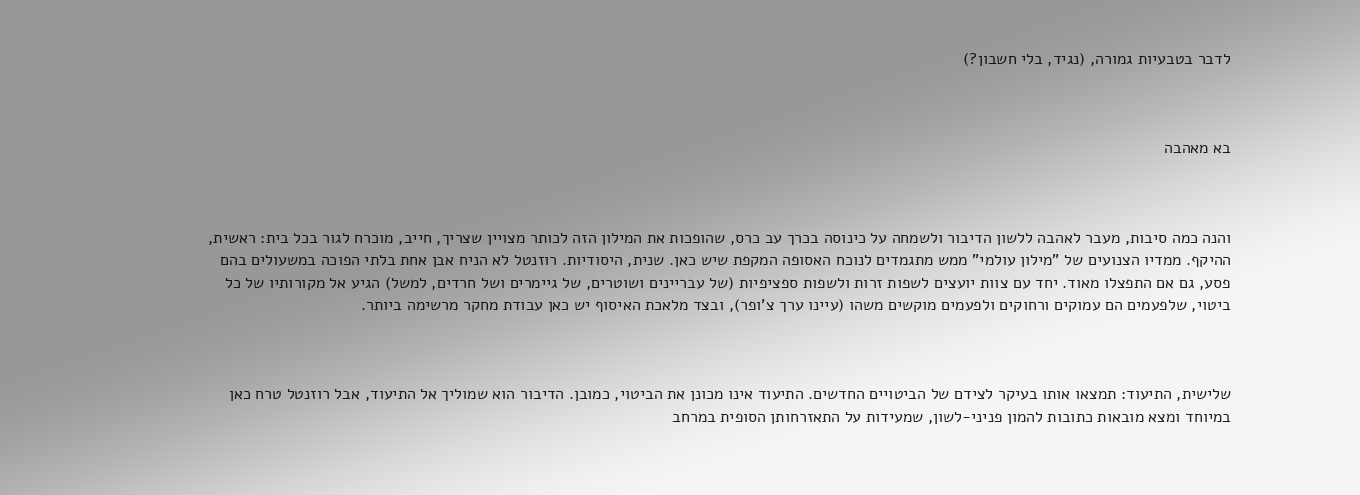לדבר בטבעיות גמורה, (נגיד, בלי חשבון?)



בא מאהבה



והנה כמה סיבות, מעבר לאהבה ללשון הדיבור ולשמחה על כינוסה בכרך עב כרס, שהופכות את המילון הזה לכותר מצויין שצריך, חייב, מוכרח לגור בכל בית: ראשית, ההיקף. ממדיו הצנועים של "מילון עולמי" ממש מתגמדים לנוכח האסופה המקפת שיש כאן. שנית, היסודיות. רוזנטל לא הניח אבן אחת בלתי הפוכה במשעולים בהם פסע, גם אם התפצלו מאוד. יחד עם צוות יועצים לשפות זרות ולשפות ספציפיות (של עבריינים ושוטרים, של גיימרים ושל חרדים, למשל) הגיע אל מקורותיו של כל ביטוי, שלפעמים הם עמוקים ורחוקים ולפעמים מוקשים משהו (עיינו ערך צ'ופר), ובצד מלאכת האיסוף יש כאן עבודת מחקר מרשימה ביותר.



שלישית, התיעוד: תמצאו אותו בעיקר לצידם של הביטויים החדשים. התיעוד אינו מכונן את הביטוי, כמובן. הדיבור הוא שמוליך אל התיעוד, אבל רוזנטל טרח כאן במיוחד ומצא מובאות כתובות להמון פניני-לשון, שמעידות על התאזרחותן הסופית במרחב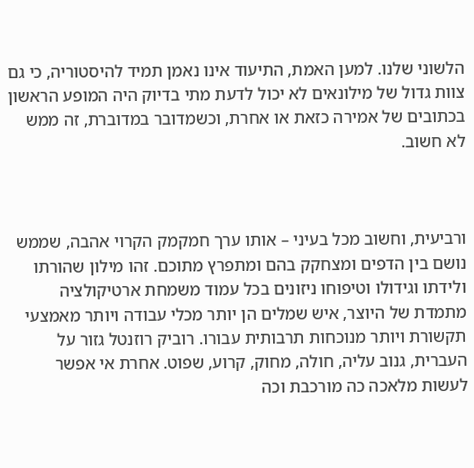הלשוני שלנו. למען האמת, התיעוד אינו נאמן תמיד להיסטוריה, כי גם צוות גדול של מילונאים לא יכול לדעת מתי בדיוק היה המופע הראשון בכתובים של אמירה כזאת או אחרת, וכשמדובר במדוברת, זה ממש לא חשוב.



ורביעית, וחשוב מכל בעיני – אותו ערך חמקמק הקרוי אהבה, שממש נושם בין הדפים ומצחקק בהם ומתפרץ מתוכם. זהו מילון שהורתו ולידתו וגידולו וטיפוחו ניזונים בכל עמוד משמחת ארטיקולציה מתמדת של היוצר, איש שמלים הן יותר מכלי עבודה ויותר מאמצעי תקשורת ויותר מנוכחות תרבותית עבורו. רוביק רוזנטל גזור על העברית, גנוב עליה, חולה, מחוק, קרוע, שפוט. אחרת אי אפשר לעשות מלאכה כה מורכבת וכה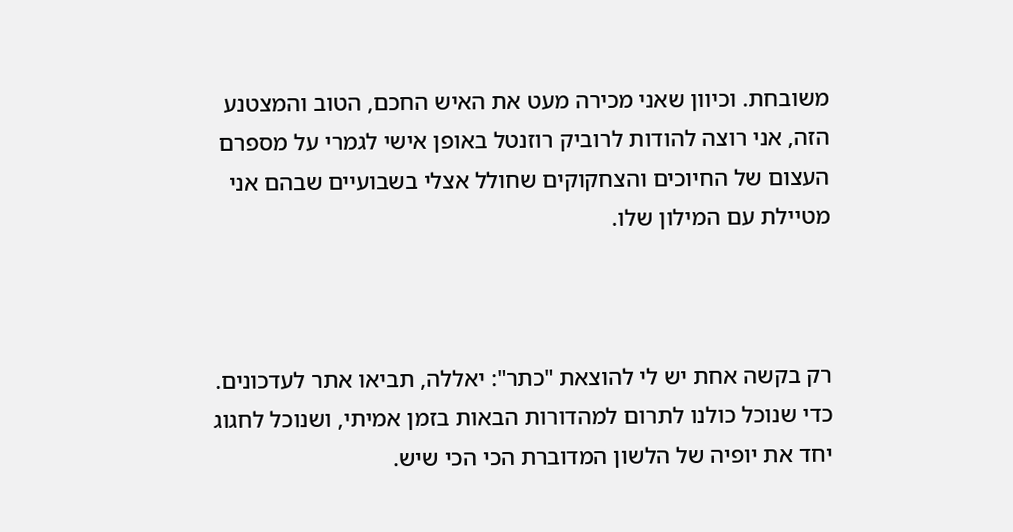משובחת. וכיוון שאני מכירה מעט את האיש החכם, הטוב והמצטנע הזה, אני רוצה להודות לרוביק רוזנטל באופן אישי לגמרי על מספרם העצום של החיוכים והצחקוקים שחולל אצלי בשבועיים שבהם אני מטיילת עם המילון שלו.



רק בקשה אחת יש לי להוצאת "כתר": יאללה, תביאו אתר לעדכונים. כדי שנוכל כולנו לתרום למהדורות הבאות בזמן אמיתי, ושנוכל לחגוג יחד את יופיה של הלשון המדוברת הכי הכי שיש.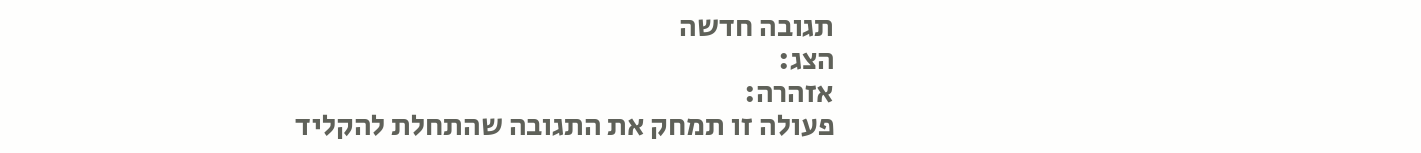תגובה חדשה
הצג:
אזהרה:
פעולה זו תמחק את התגובה שהתחלת להקליד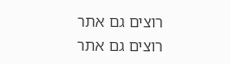רוצים גם אתר
רוצים גם אתר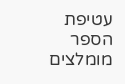עטיפת הספר
מומלצים